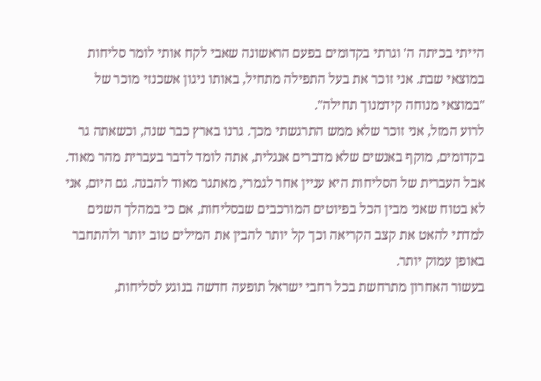הייתי בכיתה ה' וגרתי בקדומים בפעם הראשונה שאבי לקח אותי לומר סליחות במוצאי שבת. אני זוכר את בעל התפילה מתחיל, באותו ניגון אשכנזי מוכר של "במוצאי מנוחה קידמנוך תחילה".
לרוע המזל, אני זוכר שלא ממש התרגשתי מכך. גרנו בארץ כבר שנה, וכשאתה גר בקדומים, מוקף באנשים שלא מדברים אנגלית, אתה לומד לדבר בעברית מהר מאוד. אבל העברית של הסליחות היא עניין אחר לגמרי, מאתגר מאוד להבנה. גם היום, אני לא בטוח שאני מבין הכל בפיוטים המורכבים שבסליחות, אם כי במהלך השנים למדתי להאט את קצב הקריאה וכך קל יותר להבין את המילים טוב יותר ולהתחבר באופן עמוק יותר.
בעשור האחרון מתרחשת בכל רחבי ישראל תופעה חדשה בנוגע לסליחות,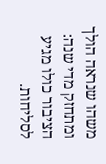משהו שנראה הולך ומתחזק מדי שנה: הציבור כולו מגיע לסליחות.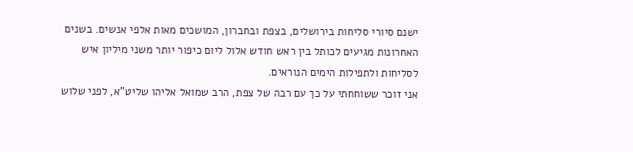ישנם סיורי סליחות בירושלים, בצפת ובחברון, המושכים מאות אלפי אנשים. בשנים האחרונות מגיעים לכותל בין ראש חודש אלול ליום כיפור יותר משני מיליון איש לסליחות ולתפילות הימים הנוראים.
אני זוכר ששוחחתי על כך עם רבה של צפת, הרב שמואל אליהו שליט"א, לפני שלוש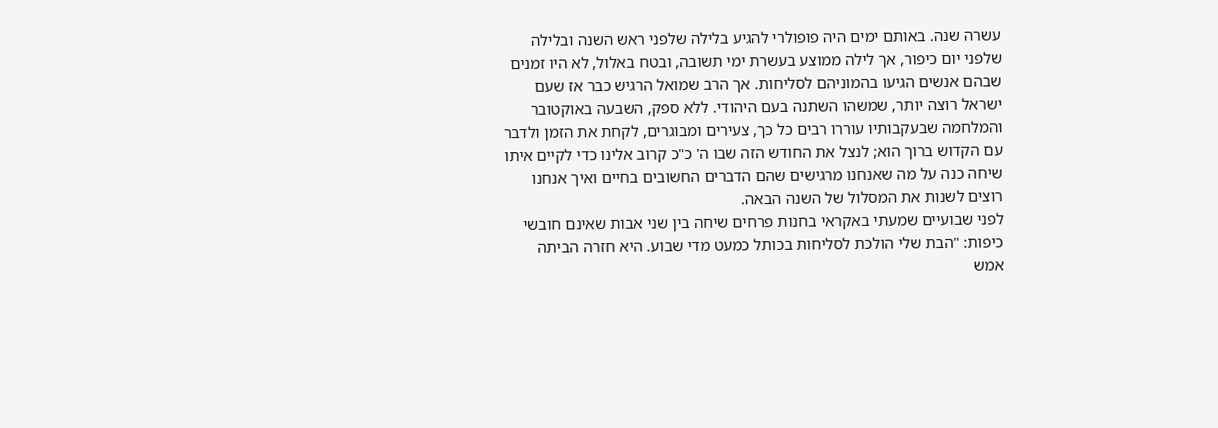עשרה שנה. באותם ימים היה פופולרי להגיע בלילה שלפני ראש השנה ובלילה שלפני יום כיפור, אך לילה ממוצע בעשרת ימי תשובה, ובטח באלול, לא היו זמנים שבהם אנשים הגיעו בהמוניהם לסליחות. אך הרב שמואל הרגיש כבר אז שעם ישראל רוצה יותר, שמשהו השתנה בעם היהודי. ללא ספק, השבעה באוקטובר והמלחמה שבעקבותיו עוררו רבים כל כך, צעירים ומבוגרים, לקחת את הזמן ולדבר עם הקדוש ברוך הוא; לנצל את החודש הזה שבו ה' כ"כ קרוב אלינו כדי לקיים איתו שיחה כנה על מה שאנחנו מרגישים שהם הדברים החשובים בחיים ואיך אנחנו רוצים לשנות את המסלול של השנה הבאה.
לפני שבועיים שמעתי באקראי בחנות פרחים שיחה בין שני אבות שאינם חובשי כיפות: "הבת שלי הולכת לסליחות בכותל כמעט מדי שבוע. היא חזרה הביתה אמש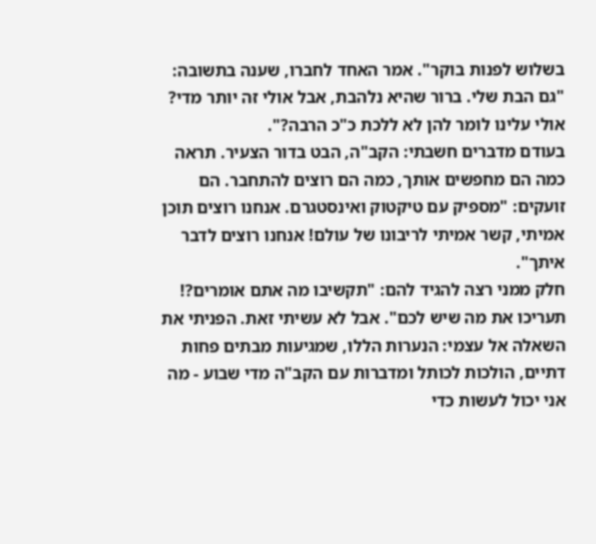בשלוש לפנות בוקר". אמר האחד לחברו, שענה בתשובה: "גם הבת שלי. ברור שהיא נלהבת, אבל אולי זה יותר מדי? אולי עלינו לומר להן לא ללכת כ"כ הרבה?".
בעודם מדברים חשבתי: הקב"ה, הבט בדור הצעיר. תראה כמה הם מחפשים אותך, כמה הם רוצים להתחבר. הם זועקים: "מספיק עם טיקטוק ואינסטגרם. אנחנו רוצים תוכן אמיתי, קשר אמיתי לריבונו של עולם! אנחנו רוצים לדבר איתך".
חלק ממני רצה להגיד להם: "תקשיבו מה אתם אומרים?! תעריכו את מה שיש לכם". אבל לא עשיתי זאת. הפניתי את השאלה אל עצמי: הנערות הללו, שמגיעות מבתים פחות דתיים, הולכות לכותל ומדברות עם הקב"ה מדי שבוע - מה אני יכול לעשות כדי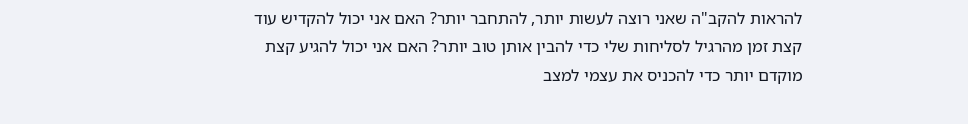להראות להקב"ה שאני רוצה לעשות יותר, להתחבר יותר? האם אני יכול להקדיש עוד קצת זמן מהרגיל לסליחות שלי כדי להבין אותן טוב יותר? האם אני יכול להגיע קצת מוקדם יותר כדי להכניס את עצמי למצב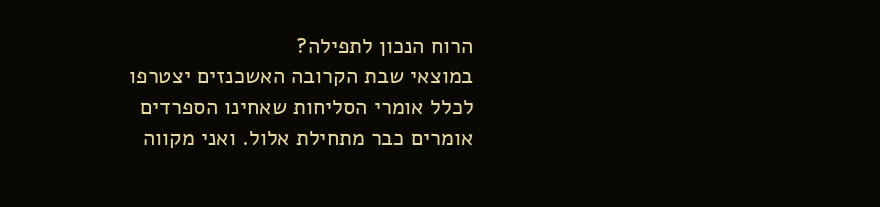הרוח הנכון לתפילה?
במוצאי שבת הקרובה האשכנזים יצטרפו לכלל אומרי הסליחות שאחינו הספרדים אומרים כבר מתחילת אלול. ואני מקווה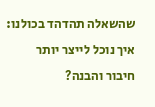שהשאלה תהדהד בכולנו: איך נוכל לייצר יותר חיבור והבנה?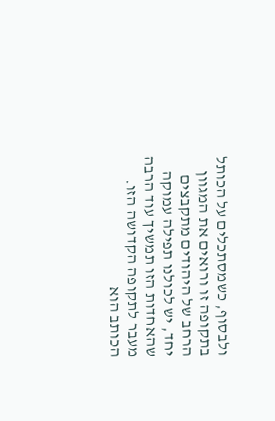ולבסוף, כשמסתכלים על הכותל בתקופה זו ורואים את המגוון הרחב של היהודים מתקבצים יחד, יש לכולנו תפילה עמוקה שהאחדות הזו תמשיך עוד הרבה מעבר לתקופה הקדושה הזו.
הכותב הוא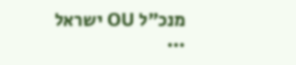מנכ"ל OU ישראל
...